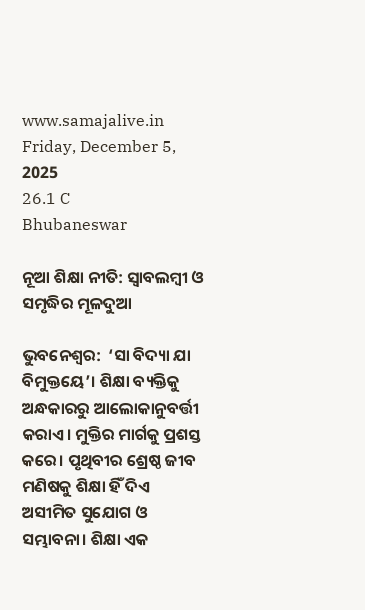www.samajalive.in
Friday, December 5, 2025
26.1 C
Bhubaneswar

ନୂଆ ଶିକ୍ଷା ନୀତି: ସ୍ଵାବଲମ୍ବୀ ଓ ସମୃଦ୍ଧିର ମୂଳଦୁଆ

ଭୁବନେଶ୍ଵର:  ‘ସା ବିଦ୍ୟା ଯା ବିମୁକ୍ତୟେ’। ଶିକ୍ଷା ବ୍ୟକ୍ତିକୁ ଅନ୍ଧକାରରୁ ଆଲୋକାନୁବର୍ତ୍ତୀ କରାଏ। ମୁକ୍ତିର ମାର୍ଗକୁ ପ୍ରଶସ୍ତ କରେ। ପୃଥିବୀର ଶ୍ରେଷ୍ଠ ଜୀବ ମଣିଷକୁ ଶିକ୍ଷା ହିଁ ଦିଏ ଅସୀମିତ ସୁଯୋଗ ଓ ସମ୍ଭାବନା। ଶିକ୍ଷା ଏକ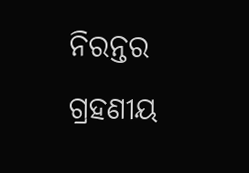ନିରନ୍ତର ଗ୍ରହଣୀୟ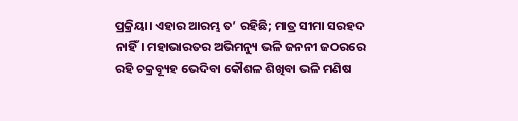ପ୍ରକ୍ରିୟା। ଏହାର ଆରମ୍ଭ ତ’ ରହିଛି; ମାତ୍ର ସୀମା ସରହଦ ନାହିଁ। ମହାଭାରତର ଅଭିମନ୍ୟୁ ଭଳି ଜନନୀ ଜଠରରେ ରହି ଚକ୍ରବ୍ୟୂହ ଭେଦିବା କୌଶଳ ଶିଖିବା ଭଳି ମଣିଷ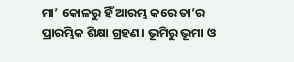ମା’ କୋଳରୁ ହିଁ ଆରମ୍ଭ କରେ ତା’ର ପ୍ରାରମ୍ଭିକ ଶିକ୍ଷା ଗ୍ରହଣ। ଭୂମିରୁ ଭୂମା ଓ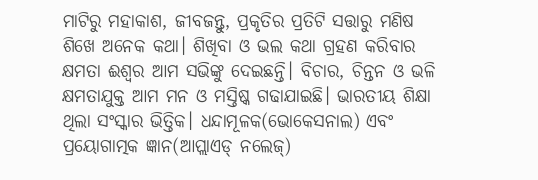ମାଟିରୁ ମହାକାଶ, ଜୀବଜନ୍ତୁ, ପ୍ରକୃତିର ପ୍ରତିଟି ସତ୍ତାରୁ ମଣିଷ ଶିଖେ ଅନେକ କଥା। ଶିଖିବା ଓ ଭଲ କଥା ଗ୍ରହଣ କରିବାର କ୍ଷମତା ଈଶ୍ବର ଆମ ସଭିଙ୍କୁ ଦେଇଛନ୍ତି। ବିଚାର, ଚିନ୍ତନ ଓ ଭଳି କ୍ଷମତାଯୁକ୍ତ ଆମ ମନ ଓ ମସ୍ତିଷ୍କ ଗଢାଯାଇଛି। ଭାରତୀୟ ଶିକ୍ଷା ଥିଲା ସଂସ୍କାର ଭିତ୍ତିକ। ଧନ୍ଦାମୂଳକ(ଭୋକେସନାଲ) ଏବଂ ପ୍ରୟୋଗାତ୍ମକ ଜ୍ଞାନ(ଆପ୍ଲାଏଡ୍‌ ନଲେଜ୍‌)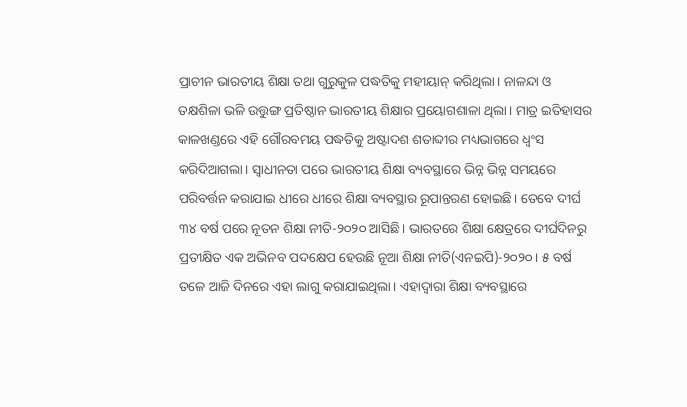ପ୍ରାଚୀନ ଭାରତୀୟ ଶିକ୍ଷା ତଥା ଗୁରୁକୁଳ ପଦ୍ଧତିକୁ ମହୀୟାନ୍ କରିଥିଲା। ନାଳନ୍ଦା ଓ ତକ୍ଷଶିଳା ଭଳି ଉତ୍ତୁଙ୍ଗ ପ୍ରତିଷ୍ଠାନ ଭାରତୀୟ ଶିକ୍ଷାର ପ୍ରୟୋଗଶାଳା ଥିଲା। ମାତ୍ର ଇତିହାସର କାଳଖଣ୍ଡରେ ଏହି ଗୌରବମୟ ପଦ୍ଧତିକୁ ଅଷ୍ଟାଦଶ ଶତାବ୍ଦୀର ମଧ୍ୟଭାଗରେ ଧ୍ବଂସ କରିଦିଆଗଲା। ସ୍ବାଧୀନତା ପରେ ଭାରତୀୟ ଶିକ୍ଷା ବ୍ୟବସ୍ଥାରେ ଭିନ୍ନ ଭିନ୍ନ ସମୟରେ ପରିବର୍ତ୍ତନ କରାଯାଇ ଧୀରେ ଧୀରେ ଶିକ୍ଷା ବ୍ୟବସ୍ଥାର ରୂପାନ୍ତରଣ ହୋଇଛି। ତେବେ ଦୀର୍ଘ ୩୪ ବର୍ଷ ପରେ ନୂତନ ଶିକ୍ଷା ନୀତି-୨୦୨୦ ଆସିଛି। ଭାରତରେ ଶିକ୍ଷା କ୍ଷେତ୍ରରେ ଦୀର୍ଘଦିନରୁ ପ୍ରତୀକ୍ଷିତ ଏକ ଅଭିନବ ପଦକ୍ଷେପ ହେଉଛି ନୂଆ ଶିକ୍ଷା ନୀତି(ଏନଇପି)-୨୦୨୦। ୫ ବର୍ଷ ତଳେ ଆଜି ଦିନରେ ଏହା ଲାଗୁ କରାଯାଇଥିଲା। ଏହାଦ୍ୱାରା ଶିକ୍ଷା ବ୍ୟବସ୍ଥାରେ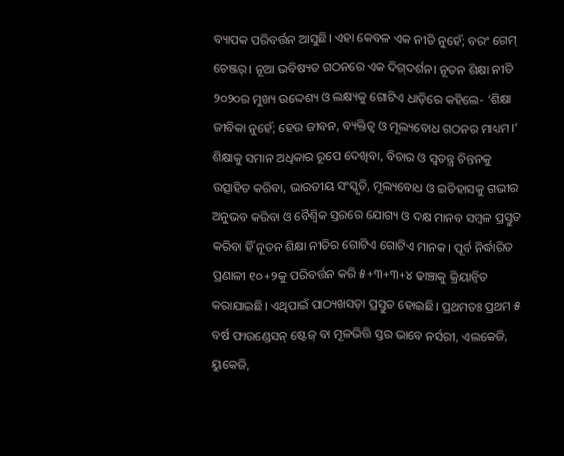ବ୍ୟାପକ ପରିବର୍ତ୍ତନ ଆସୁଛି। ଏହା କେବଳ ଏକ ନୀତି ନୁହେଁ; ବରଂ ଗେମ୍ ଚେଞ୍ଜର୍। ନୂଆ ଭବିଷ୍ୟତ ଗଠନରେ ଏକ ଦିଗ୍‌ଦର୍ଶନ। ନୂତନ ଶିକ୍ଷା ନୀତି ୨୦୨୦ର ମୁଖ୍ୟ ଉଦ୍ଦେଶ୍ୟ ଓ ଲକ୍ଷ୍ୟକୁ ଗୋଟିଏ ଧାଡ଼ିରେ କହିଲେ- ‘ଶିକ୍ଷା ଜୀବିକା ନୁହେଁ; ହେଉ ଜୀବନ, ବ୍ୟକ୍ତିତ୍ୱ ଓ ମୂଲ୍ୟବୋଧ ଗଠନର ମାଧ୍ୟମ।’ ଶିକ୍ଷାକୁ ସମାନ ଅଧିକାର ରୂପେ ଦେଖିବା, ବିଚାର ଓ ସ୍ୱତନ୍ତ୍ର ଚିନ୍ତନକୁ ଉତ୍ସାହିତ କରିବା, ଭାରତୀୟ ସଂସ୍କୃତି, ମୂଲ୍ୟବୋଧ ଓ ଇତିହାସକୁ ଗଭୀର ଅନୁଭବ କରିବା ଓ ବୈଶ୍ବିକ ସ୍ତରରେ ଯୋଗ୍ୟ ଓ ଦକ୍ଷ ମାନବ ସମ୍ବଳ ପ୍ରସ୍ତୁତ କରିବା ହିଁ ନୂତନ ଶିକ୍ଷା ନୀତିର ଗୋଟିଏ ଗୋଟିଏ ମାନକ। ପୂର୍ବ ନିର୍ଦ୍ଧାରିତ ପ୍ରଣାଳୀ ୧୦+୨କୁ ପରିବର୍ତ୍ତନ କରି ୫+୩+୩+୪ ଢାଞ୍ଚାକୁ କ୍ରିୟାନ୍ବିତ କରାଯାଇଛି। ଏଥିପାଇଁ ପାଠ୍ୟଖସଡ଼ା ପ୍ରସ୍ତୁତ ହୋଇଛି। ପ୍ରଥମତଃ ପ୍ରଥମ ୫ ବର୍ଷ ଫାଉଣ୍ଡେସନ୍‌ ଷ୍ଟେଜ୍ ବା ମୂଳଭିତ୍ତି ସ୍ତର ଭାବେ ନର୍ସରୀ, ଏଲକେଜି, ୟୁକେଜି,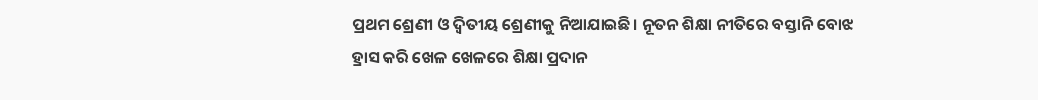ପ୍ରଥମ ଶ୍ରେଣୀ ଓ ଦ୍ବିତୀୟ ଶ୍ରେଣୀକୁ ନିଆଯାଇଛି। ନୂତନ ଶିକ୍ଷା ନୀତିରେ ବସ୍ତାନି ବୋଝ ହ୍ରାସ କରି ଖେଳ ଖେଳରେ ଶିକ୍ଷା ପ୍ରଦାନ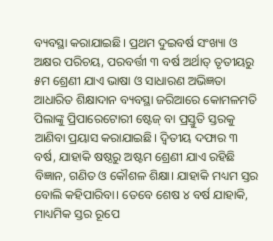ବ୍ୟବସ୍ଥା କରାଯାଇଛି। ପ୍ରଥମ ଦୁଇବର୍ଷ ସଂଖ୍ୟା ଓ ଅକ୍ଷର ପରିଚୟ, ପରବର୍ତ୍ତୀ ୩ ବର୍ଷ ଅର୍ଥାତ୍ ତୃତୀୟରୁ ୫ମ ଶ୍ରେଣୀ ଯାଏ ଭାଷା ଓ ସାଧାରଣ ଅଭିଜ୍ଞତା ଆଧାରିତ ଶିକ୍ଷାଦାନ ବ୍ୟବସ୍ଥା ଜରିଆରେ କୋମଳମତି ପିଲାଙ୍କୁ ପ୍ରିପାରେଟୋରୀ ଷ୍ଟେଜ୍ ବା ପ୍ରସ୍ତୁତି ସ୍ତରକୁ ଆଣିବା ପ୍ରୟାସ କରାଯାଇଛି। ଦ୍ବିତୀୟ ଦଫାର ୩ ବର୍ଷ, ଯାହାକି ଷଷ୍ଠରୁ ଅଷ୍ଟମ ଶ୍ରେଣୀ ଯାଏ ରହିଛି ବିଜ୍ଞାନ, ଗଣିତ ଓ କୌଶଳ ଶିକ୍ଷା। ଯାହାକି ମଧ୍ୟମ ସ୍ତର ବୋଲି କହିପାରିବା। ତେବେ ଶେଷ ୪ ବର୍ଷ ଯାହାକି, ମାଧ୍ୟମିକ ସ୍ତର ରୂପେ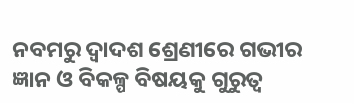ନବମରୁ ଦ୍ବାଦଶ ଶ୍ରେଣୀରେ ଗଭୀର ଜ୍ଞାନ ଓ ବିକଳ୍ପ ବିଷୟକୁ ଗୁରୁତ୍ବ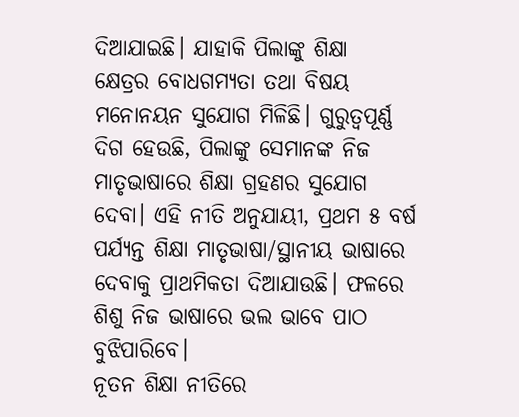ଦିଆଯାଇଛି। ଯାହାକି ପିଲାଙ୍କୁ ଶିକ୍ଷା କ୍ଷେତ୍ରର ‌ବୋଧଗମ୍ୟତା ତଥା ବିଷୟ ମନୋନୟନ ସୁଯୋଗ ମିଳିଛି। ଗୁରୁତ୍ବପୂର୍ଣ୍ଣ ଦିଗ ହେଉଛି, ପିଲାଙ୍କୁ ସେମାନଙ୍କ ନିଜ ମାତୃଭାଷାରେ ଶିକ୍ଷା ଗ୍ରହଣର ସୁଯୋଗ ଦେବା। ଏହି ନୀତି ଅନୁଯାୟୀ, ପ୍ରଥମ ୫ ବର୍ଷ ପର୍ଯ୍ୟନ୍ତ ଶିକ୍ଷା ମାତୃଭାଷା/ସ୍ଥାନୀୟ ଭାଷାରେ ଦେବାକୁ ପ୍ରାଥମିକତା ଦିଆଯାଉଛି। ଫଳରେ ଶିଶୁ ନିଜ ଭାଷାରେ ଭଲ ଭାବେ ପାଠ ବୁଝିପାରିବେ।
ନୂତନ ଶିକ୍ଷା ନୀତିରେ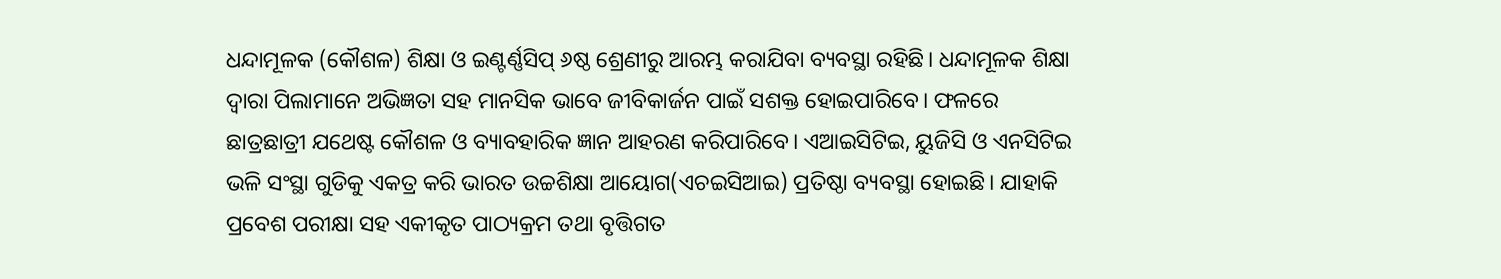ଧନ୍ଦାମୂଳକ (କୌଶଳ) ଶିକ୍ଷା ଓ ଇଣ୍ଟର୍ଣ୍ଣସିପ୍ ୬ଷ୍ଠ ଶ୍ରେଣୀରୁ ଆରମ୍ଭ କରାଯିବା ବ୍ୟବସ୍ଥା ରହିଛି। ଧନ୍ଦାମୂଳକ ଶିକ୍ଷା ଦ୍ବାରା ପିଲାମାନେ ଅଭିଜ୍ଞତା ସହ ମାନସିକ ଭାବେ ଜୀବିକାର୍ଜନ ପାଇଁ ସଶକ୍ତ ହୋଇପାରିବେ। ଫଳରେ ଛାତ୍ରଛାତ୍ରୀ ଯଥେଷ୍ଟ କୌଶଳ ଓ ବ୍ୟାବହାରିକ ଜ୍ଞାନ ଆହରଣ କରିପାରିବେ। ଏଆଇସିଟିଇ, ୟୁଜିସି ଓ ଏନସିଟିଇ ଭଳି ସଂସ୍ଥା ଗୁଡିକୁ ଏକତ୍ର କରି ଭାରତ ଉଚ୍ଚଶିକ୍ଷା ଆୟୋଗ(ଏଚଇସିଆଇ) ପ୍ରତିଷ୍ଠା ବ୍ୟବସ୍ଥା ହୋଇଛି। ଯାହାକି ପ୍ରବେଶ ପରୀକ୍ଷା ସହ ଏକୀକୃତ ପାଠ୍ୟକ୍ରମ ତଥା ବୃତ୍ତିଗତ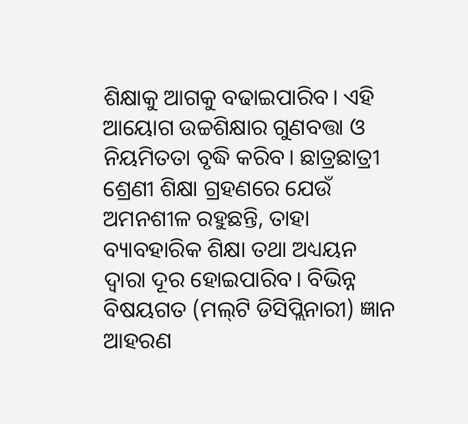ଶିକ୍ଷାକୁ ଆଗକୁ ବଢାଇପାରିବ। ଏହି ଆୟୋଗ ଉଚ୍ଚଶିକ୍ଷାର ଗୁଣବତ୍ତା ଓ ନିୟମିତତା ବୃଦ୍ଧି କରିବ। ଛାତ୍ରଛାତ୍ରୀ ଶ୍ରେଣୀ ଶିକ୍ଷା ଗ୍ରହଣରେ ଯେଉଁ ଅମନଶୀଳ ରହୁଛନ୍ତି, ତାହା ବ୍ୟାବହାରିକ ଶିକ୍ଷା ତଥା ଅଧ୍ୟୟନ ଦ୍ବାରା ଦୂର ହୋଇପାରିବ। ବିଭିନ୍ନ ବିଷୟଗତ (ମଲ୍‌ଟି ଡିସିପ୍ଲିନାରୀ) ଜ୍ଞାନ ଆହରଣ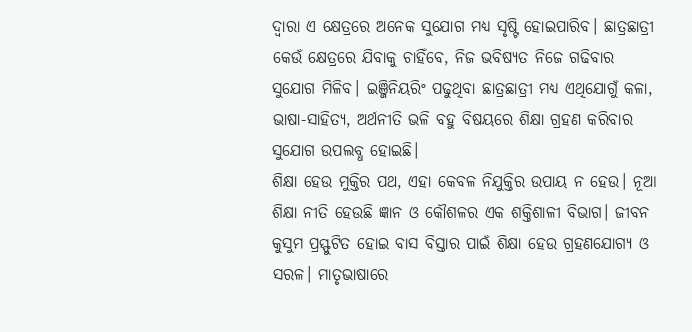ଦ୍ବାରା ଏ କ୍ଷେତ୍ରରେ ଅନେକ ସୁଯୋଗ ମଧ୍ୟ ସୃଷ୍ଟି ହୋଇପାରିବ। ଛାତ୍ରଛାତ୍ରୀ କେଉଁ କ୍ଷେତ୍ରରେ ଯିବାକୁ ଚାହିଁବେ, ନିଜ ଭବିଷ୍ୟତ ନିଜେ ଗଢିବାର ସୁଯୋଗ ମିଳିବ। ଇଞ୍ଜିନିୟରିଂ ପଢୁଥିବା ଛାତ୍ରଛାତ୍ରୀ ମଧ୍ୟ ଏଥିଯୋଗୁଁ କଳା, ଭାଷା-ସାହିତ୍ୟ, ଅର୍ଥନୀତି ଭଳି ବହୁ ବିଷୟରେ ଶିକ୍ଷା ଗ୍ରହଣ କରିବାର ସୁଯୋଗ ଉପଲବ୍ଧ ହୋଇଛି।
ଶିକ୍ଷା ହେଉ ମୁକ୍ତିର ପଥ, ଏହା କେବଳ ନିଯୁକ୍ତିର ଉପାୟ ନ ହେଉ। ନୂଆ ଶିକ୍ଷା ନୀତି ହେଉଛି ଜ୍ଞାନ ଓ କୌଶଳର ଏକ ଶକ୍ତିଶାଳୀ ବିଭାଗ। ଜୀବନ କୁସୁମ ପ୍ରସ୍ଫୁଟିତ ହୋଇ ବାସ ବିସ୍ତାର ପାଇଁ ଶିକ୍ଷା ହେଉ ଗ୍ରହଣଯୋଗ୍ୟ ଓ ସରଳ। ମାତୃଭାଷାରେ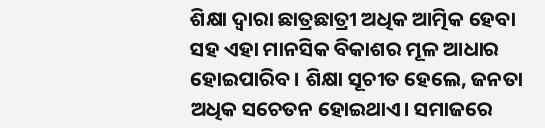ଶିକ୍ଷା ଦ୍ବାରା ଛାତ୍ରଛାତ୍ରୀ ଅଧିକ ଆତ୍ମିକ ହେବା ସହ ଏହା ମାନସିକ ବିକାଶର ମୂଳ ଆଧାର ହୋଇପାରିବ। ଶିକ୍ଷା ସୂଚୀତ ହେଲେ, ଜନତା ଅଧିକ ସଚେତନ ହୋଇଥାଏ। ସମାଜରେ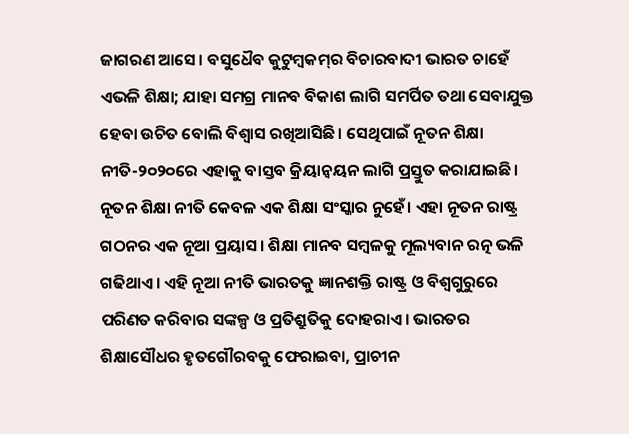ଜାଗରଣ ଆସେ। ବସୁଧୈବ କୁଟୁମ୍ବକମ୍‌ର ବିଚାରବାଦୀ ଭାରତ ଚାହେଁ ଏଭଳି ଶିକ୍ଷା; ଯାହା ସମଗ୍ର ମାନବ ବିକାଶ ଲାଗି ସମର୍ପିତ ତଥା ସେବାଯୁକ୍ତ ହେବା ଉଚିତ ବୋଲି ବିଶ୍ବାସ ରଖିଆସିଛି। ସେଥିପାଇଁ ନୂତନ ଶିକ୍ଷା ନୀତି-୨୦୨୦ରେ ଏହାକୁ ବାସ୍ତବ କ୍ରିୟାନ୍ବୟନ ଲାଗି ପ୍ରସ୍ତୁତ କରାଯାଇଛି। ନୂତନ ଶିକ୍ଷା ନୀତି କେବଳ ଏକ ଶିକ୍ଷା ସଂସ୍କାର ନୁହେଁ। ଏହା ନୂତନ ରାଷ୍ଟ୍ର ଗଠନର ଏକ ନୂଆ ପ୍ରୟାସ। ଶିକ୍ଷା ମାନବ ସମ୍ବଳକୁ ମୂଲ୍ୟବାନ ରତ୍ନ ଭଳି ଗଢିଥାଏ। ଏହି ନୂଆ ନୀତି ଭାରତକୁ ଜ୍ଞାନଶକ୍ତି ରାଷ୍ଟ୍ର ଓ ବିଶ୍ବଗୁରୁରେ ପରିଣତ କରିବାର ସଙ୍କଳ୍ପ ଓ ପ୍ରତିଶ୍ରୁତିକୁ ଦୋହରାଏ। ଭାରତର ଶିକ୍ଷାସୌଧର ହୃତଗୌରବକୁ ଫେରାଇବା, ପ୍ରାଚୀନ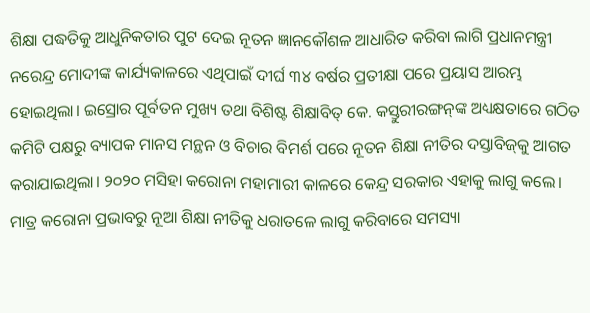ଶିକ୍ଷା ପଦ୍ଧତିକୁ ଆଧୁନିକତାର ପୁଟ ଦେଇ ନୂତନ ଜ୍ଞାନକୌଶଳ ଆଧାରିତ କରିବା ଲାଗି ପ୍ରଧାନମନ୍ତ୍ରୀ ନରେନ୍ଦ୍ର ମୋଦୀଙ୍କ କାର୍ଯ୍ୟକାଳରେ ଏଥିପାଇଁ ଦୀର୍ଘ ୩୪ ବର୍ଷର ପ୍ରତୀକ୍ଷା ପରେ ପ୍ରୟାସ ଆରମ୍ଭ ହୋଇଥିଲା। ଇସ୍ରୋର ପୂର୍ବତନ ମୁଖ୍ୟ ତଥା ବିଶିଷ୍ଟ ଶିକ୍ଷାବିତ୍‌ କେ. କସ୍ତୁରୀରଙ୍ଗନ୍‌ଙ୍କ ଅଧ୍ୟକ୍ଷତାରେ ଗଠିତ କମିଟି ପକ୍ଷରୁ ବ୍ୟାପକ ମାନସ ମନ୍ଥନ ଓ ବିଚାର ବିମର୍ଶ ପରେ ନୂତନ ଶିକ୍ଷା ନୀତିର ଦସ୍ତାବିଜ୍‌କୁ ଆଗତ କରାଯାଇଥିଲା। ୨୦୨୦ ମସିହା କରୋନା ମହାମାରୀ କାଳରେ କେନ୍ଦ୍ର ସରକାର ଏହାକୁ ଲାଗୁ କଲେ। ମାତ୍ର କରୋନା ପ୍ରଭାବରୁ ନୂଆ ଶିକ୍ଷା ନୀତିକୁ ଧରାତଳେ ଲାଗୁ କରିବାରେ ସମସ୍ୟା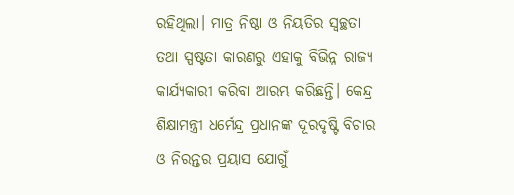ରହିଥିଲା। ମାତ୍ର ନିଷ୍ଠା ଓ ନିୟତିର ସ୍ବଚ୍ଛତା ତଥା ସ୍ପଷ୍ଟତା କାରଣରୁ ଏହାକୁ ବିଭିନ୍ନ ରାଜ୍ୟ କାର୍ଯ୍ୟକାରୀ କରିବା ଆରମ୍ଭ କରିଛନ୍ତି। କେନ୍ଦ୍ର ଶିକ୍ଷାମନ୍ତ୍ରୀ ଧର୍ମେନ୍ଦ୍ର ପ୍ରଧାନଙ୍କ ଦୂରଦୃଷ୍ଟି ବିଚାର ଓ ନିରନ୍ତର ପ୍ରୟାସ ଯୋଗୁଁ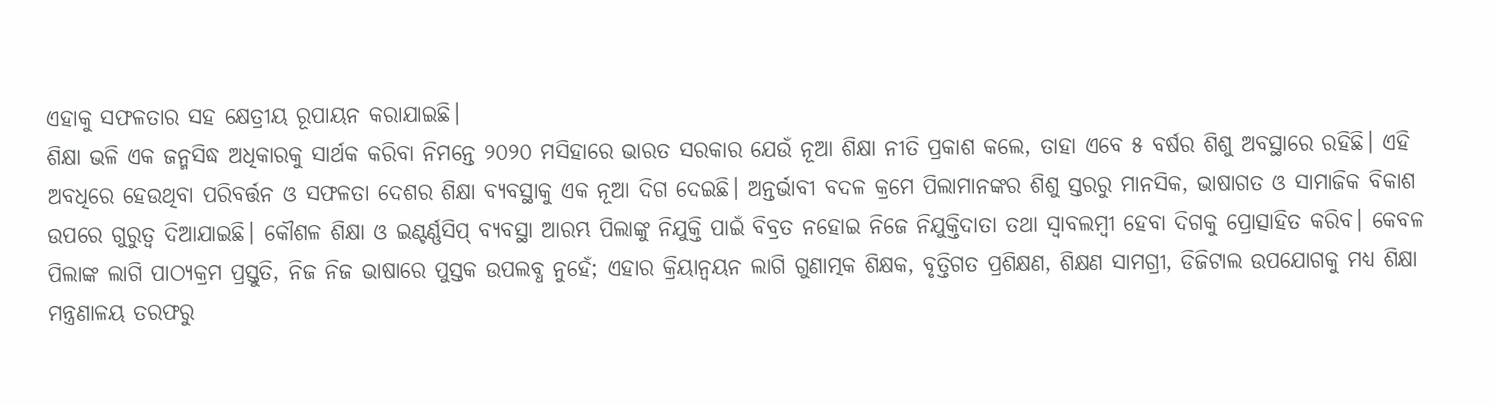ଏହାକୁ ସଫଳତାର ସହ କ୍ଷେତ୍ରୀୟ ରୂପାୟନ କରାଯାଇଛି।
ଶିକ୍ଷା ଭଳି ଏକ ଜନ୍ମସିଦ୍ଧ ଅଧିକାରକୁ ସାର୍ଥକ କରିବା ନିମନ୍ତେ ୨୦୨୦ ମସିହାରେ ଭାରତ ସରକାର ଯେଉଁ ନୂଆ ଶିକ୍ଷା ନୀତି ପ୍ରକାଶ କଲେ, ତାହା ଏବେ ୫ ବର୍ଷର ଶିଶୁ ଅବସ୍ଥାରେ ରହିଛି। ଏହି ଅବଧିରେ ହେଉଥିବା ପରିବର୍ତ୍ତନ ଓ ସଫଳତା ଦେଶର ଶିକ୍ଷା ବ୍ୟବସ୍ଥାକୁ ଏକ ନୂଆ ଦିଗ ଦେଇଛି। ଅନ୍ତର୍ଭାବୀ ବଦଳ କ୍ରମେ ପିଲାମାନଙ୍କର ଶିଶୁ ସ୍ତରରୁ ମାନସିକ, ଭାଷାଗତ ଓ ସାମାଜିକ ବିକାଶ ଉପରେ ଗୁରୁତ୍ୱ ଦିଆଯାଇଛି। କୌଶଳ ଶିକ୍ଷା ଓ ଇଣ୍ଟର୍ଣ୍ଣସିପ୍‌ ବ୍ୟବସ୍ଥା ଆରମ୍ଭ ପିଲାଙ୍କୁ ନିଯୁକ୍ତି ପାଇଁ ବିବ୍ରତ ନହୋଇ ନିଜେ ନିଯୁକ୍ତିଦାତା ତଥା ସ୍ବାବଲମ୍ବୀ ହେବା ଦିଗକୁ ପ୍ରୋତ୍ସାହିତ କରିବ। କେବଳ ପିଲାଙ୍କ ଲାଗି ପାଠ୍ୟକ୍ରମ ପ୍ରସ୍ତୁତି, ନିଜ ନିଜ ଭାଷାରେ ପୁସ୍ତକ ଉପଲବ୍ଧ ନୁହେଁ; ଏହାର କ୍ରିୟାନ୍ବୟନ ଲାଗି ଗୁଣାତ୍ମକ ଶିକ୍ଷକ, ବୃତ୍ତିଗତ ପ୍ରଶିକ୍ଷଣ, ଶିକ୍ଷଣ ସାମଗ୍ରୀ, ଡିଜିଟାଲ ଉପଯୋଗକୁ ମଧ୍ୟ ଶିକ୍ଷା ମନ୍ତ୍ରଣାଳୟ ତରଫରୁ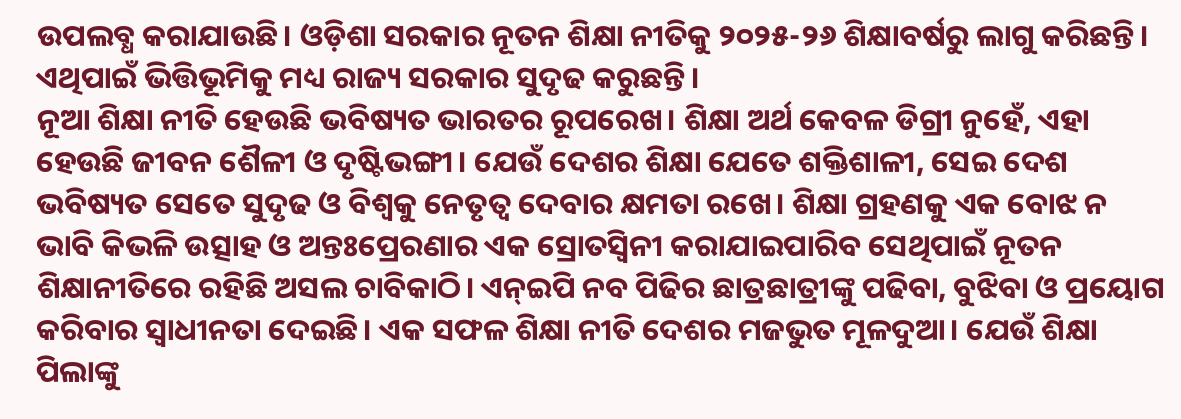ଉପଲବ୍ଧ କରାଯାଉଛି। ଓଡ଼ିଶା ସରକାର ନୂତନ ଶିକ୍ଷା ନୀତିକୁ ୨୦୨୫-୨୬ ଶିକ୍ଷାବର୍ଷରୁ ଲାଗୁ କରିଛନ୍ତି। ଏଥିପାଇଁ ଭିତ୍ତିଭୂମିକୁ ମଧ୍ୟ ରାଜ୍ୟ ସରକାର ସୁଦୃଢ କରୁଛନ୍ତି।
ନୂଆ ଶିକ୍ଷା ନୀତି ହେଉଛି ଭବିଷ୍ୟତ ଭାରତର ରୂପରେଖ। ଶିକ୍ଷା ଅର୍ଥ କେବଳ ଡିଗ୍ରୀ ନୁହେଁ, ଏହା ହେଉଛି ଜୀବନ ଶୈଳୀ ଓ ଦୃଷ୍ଟିଭଙ୍ଗୀ। ଯେଉଁ ଦେଶର ଶିକ୍ଷା ଯେତେ ଶକ୍ତିଶାଳୀ, ସେଇ ଦେଶ ଭବିଷ୍ୟତ ସେତେ ସୁଦୃଢ ଓ ବିଶ୍ବକୁ ନେତୃତ୍ୱ ଦେବାର କ୍ଷମତା ରଖେ। ଶିକ୍ଷା ଗ୍ରହଣକୁ ଏକ ବୋଝ ନ ଭାବି କିଭଳି ଉତ୍ସାହ ଓ ଅନ୍ତଃପ୍ରେରଣାର ଏକ ସ୍ରୋତସ୍ବିନୀ କରାଯାଇପାରିବ ସେଥିପାଇଁ ନୂତନ ଶିକ୍ଷାନୀତିରେ ରହିଛି ଅସଲ ଚାବିକାଠି। ଏନ୍‌ଇପି ନବ ପିଢିର ଛାତ୍ରଛାତ୍ରୀଙ୍କୁ ପଢିବା, ବୁଝିବା ଓ ପ୍ରୟୋଗ କରିବାର ସ୍ୱାଧୀନତା ଦେଇଛି। ଏକ ସଫଳ ଶିକ୍ଷା ନୀତି ଦେଶର ମଜଭୁତ ମୂଳଦୁଆ। ଯେଉଁ ଶିକ୍ଷା ପିଲାଙ୍କୁ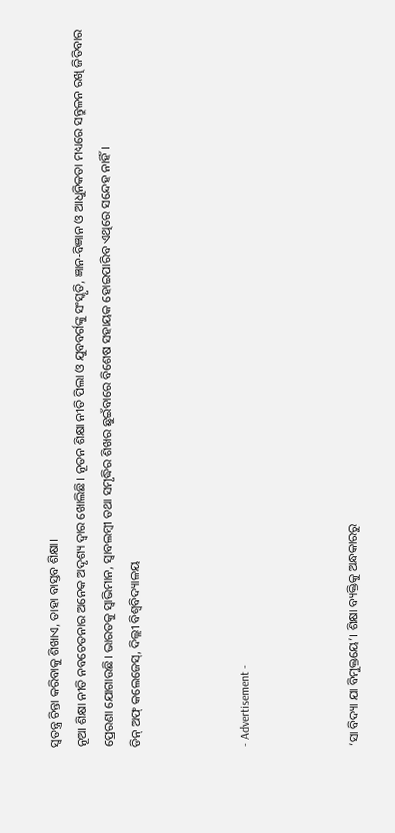ସ୍ବତନ୍ତ୍ର ଚିନ୍ତା କରିବାକୁ ଶିଖାଏ, ତାହା ବାସ୍ତବ ଶିକ୍ଷା।
ନୂଆ ଶିକ୍ଷା ନୀତି ନବଚେତନାର ଅନେକ ଅଦୃଶ୍ୟ ଦ୍ୱାର ଖୋଲିଛି। ନୂତନ ଶିକ୍ଷା ନୀତି ପିଲା ଓ ଯୁବବର୍ଗଙ୍କୁ ସଂସ୍କୃତି, ଜ୍ଞାନ-ବିଜ୍ଞାନ ଓ ଆଧୁନିକତା ମଧ୍ୟରେ ସନ୍ତୁଳନ ରଖି ଜିତିବାର ପ୍ରେରଣା ଯୋଗାଉଛି। ଭାରତକୁ ସ୍ବାଭିମାନ, ସ୍ବାବଲମ୍ବୀ ତଥା ସମୃଦ୍ଧିର ଶିଖର ଛୁଇଁବାରେ ବିଶେଷ ସହାୟକ ହୋଇପାରିବ ଏଥିରେ ସନ୍ଦେହ ନାହିଁ।
ଡିନ୍‌ ଅଫ୍ କଲେଜେସ୍‌, ଦିଲ୍ଲୀ ବିଶ୍ବବିଦ୍ୟାଳୟ



- Advertisement -



‘ସା ବିଦ୍ୟା ଯା ବିମୁକ୍ତୟେ’। ଶିକ୍ଷା ବ୍ୟକ୍ତିକୁ ଅନ୍ଧକାରରୁ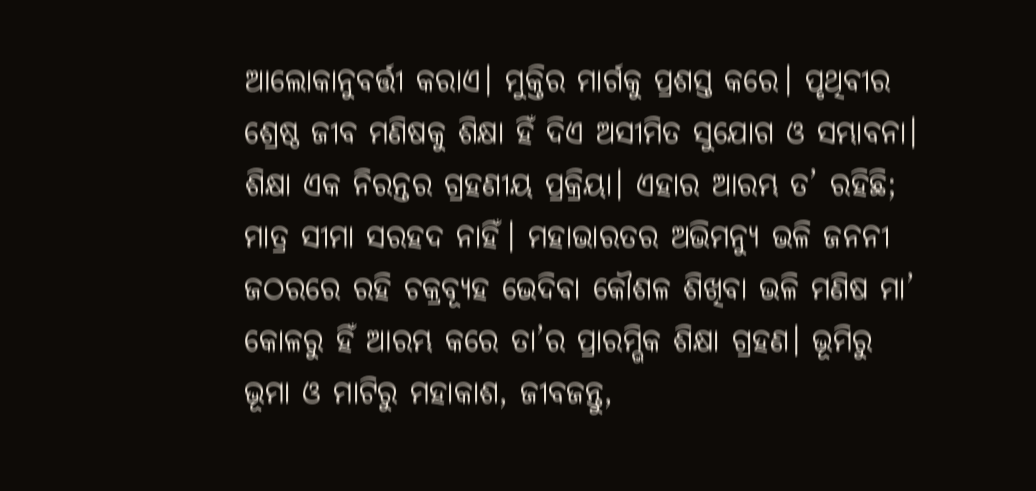ଆଲୋକାନୁବର୍ତ୍ତୀ କରାଏ। ମୁକ୍ତିର ମାର୍ଗକୁ ପ୍ରଶସ୍ତ କରେ। ପୃଥିବୀର ଶ୍ରେଷ୍ଠ ଜୀବ ମଣିଷକୁ ଶିକ୍ଷା ହିଁ ଦିଏ ଅସୀମିତ ସୁଯୋଗ ଓ ସମ୍ଭାବନା। ଶିକ୍ଷା ଏକ ନିରନ୍ତର ଗ୍ରହଣୀୟ ପ୍ରକ୍ରିୟା। ଏହାର ଆରମ୍ଭ ତ’ ରହିଛି; ମାତ୍ର ସୀମା ସରହଦ ନାହିଁ। ମହାଭାରତର ଅଭିମନ୍ୟୁ ଭଳି ଜନନୀ ଜଠରରେ ରହି ଚକ୍ରବ୍ୟୂହ ଭେଦିବା କୌଶଳ ଶିଖିବା ଭଳି ମଣିଷ ମା’ କୋଳରୁ ହିଁ ଆରମ୍ଭ କରେ ତା’ର ପ୍ରାରମ୍ଭିକ ଶିକ୍ଷା ଗ୍ରହଣ। ଭୂମିରୁ ଭୂମା ଓ ମାଟିରୁ ମହାକାଶ, ଜୀବଜନ୍ତୁ,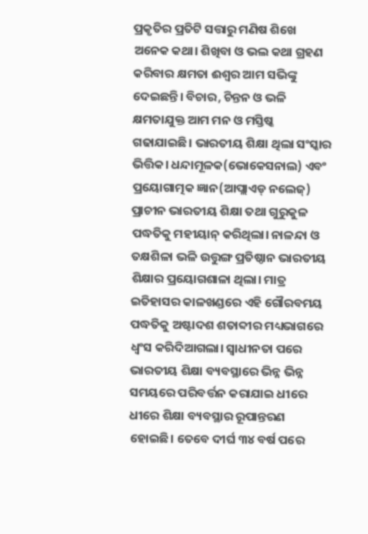ପ୍ରକୃତିର ପ୍ରତିଟି ସତ୍ତାରୁ ମଣିଷ ଶିଖେ ଅନେକ କଥା। ଶିଖିବା ଓ ଭଲ କଥା ଗ୍ରହଣ କରିବାର କ୍ଷମତା ଈଶ୍ବର ଆମ ସଭିଙ୍କୁ ଦେଇଛନ୍ତି। ବିଚାର, ଚିନ୍ତନ ଓ ଭଳି କ୍ଷମତାଯୁକ୍ତ ଆମ ମନ ଓ ମସ୍ତିଷ୍କ ଗଢାଯାଇଛି। ଭାରତୀୟ ଶିକ୍ଷା ଥିଲା ସଂସ୍କାର ଭିତ୍ତିକ। ଧନ୍ଦାମୂଳକ(ଭୋକେସନାଲ) ଏବଂ ପ୍ରୟୋଗାତ୍ମକ ଜ୍ଞାନ(ଆପ୍ଲାଏଡ୍‌ ନଲେଜ୍‌) ପ୍ରାଚୀନ ଭାରତୀୟ ଶିକ୍ଷା ତଥା ଗୁରୁକୁଳ ପଦ୍ଧତିକୁ ମହୀୟାନ୍ କରିଥିଲା। ନାଳନ୍ଦା ଓ ତକ୍ଷଶିଳା ଭଳି ଉତ୍ତୁଙ୍ଗ ପ୍ରତିଷ୍ଠାନ ଭାରତୀୟ ଶିକ୍ଷାର ପ୍ରୟୋଗଶାଳା ଥିଲା। ମାତ୍ର ଇତିହାସର କାଳଖଣ୍ଡରେ ଏହି ଗୌରବମୟ ପଦ୍ଧତିକୁ ଅଷ୍ଟାଦଶ ଶତାବ୍ଦୀର ମଧ୍ୟଭାଗରେ ଧ୍ବଂସ କରିଦିଆଗଲା। ସ୍ବାଧୀନତା ପରେ ଭାରତୀୟ ଶିକ୍ଷା ବ୍ୟବସ୍ଥାରେ ଭିନ୍ନ ଭିନ୍ନ ସମୟରେ ପରିବର୍ତ୍ତନ କରାଯାଇ ଧୀରେ ଧୀରେ ଶିକ୍ଷା ବ୍ୟବସ୍ଥାର ରୂପାନ୍ତରଣ ହୋଇଛି। ତେବେ ଦୀର୍ଘ ୩୪ ବର୍ଷ ପରେ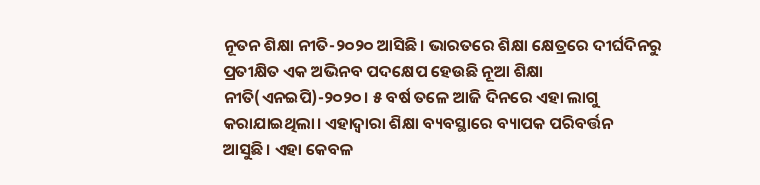ନୂତନ ଶିକ୍ଷା ନୀତି-୨୦୨୦ ଆସିଛି। ଭାରତରେ ଶିକ୍ଷା କ୍ଷେତ୍ରରେ ଦୀର୍ଘଦିନରୁ ପ୍ରତୀକ୍ଷିତ ଏକ ଅଭିନବ ପଦକ୍ଷେପ ହେଉଛି ନୂଆ ଶିକ୍ଷା ନୀତି(ଏନଇପି)-୨୦୨୦। ୫ ବର୍ଷ ତଳେ ଆଜି ଦିନରେ ଏହା ଲାଗୁ କରାଯାଇଥିଲା। ଏହାଦ୍ୱାରା ଶିକ୍ଷା ବ୍ୟବସ୍ଥାରେ ବ୍ୟାପକ ପରିବର୍ତ୍ତନ ଆସୁଛି। ଏହା କେବଳ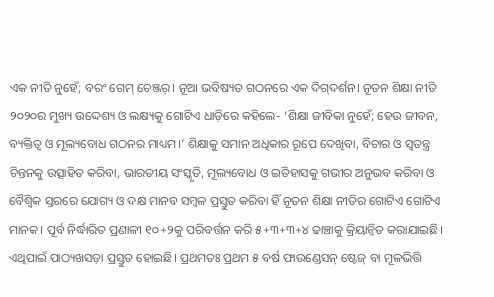ଏକ ନୀତି ନୁହେଁ; ବରଂ ଗେମ୍ ଚେଞ୍ଜର୍। ନୂଆ ଭବିଷ୍ୟତ ଗଠନରେ ଏକ ଦିଗ୍‌ଦର୍ଶନ। ନୂତନ ଶିକ୍ଷା ନୀତି ୨୦୨୦ର ମୁଖ୍ୟ ଉଦ୍ଦେଶ୍ୟ ଓ ଲକ୍ଷ୍ୟକୁ ଗୋଟିଏ ଧାଡ଼ିରେ କହିଲେ- ‘ଶିକ୍ଷା ଜୀବିକା ନୁହେଁ; ହେଉ ଜୀବନ, ବ୍ୟକ୍ତିତ୍ୱ ଓ ମୂଲ୍ୟବୋଧ ଗଠନର ମାଧ୍ୟମ।’ ଶିକ୍ଷାକୁ ସମାନ ଅଧିକାର ରୂପେ ଦେଖିବା, ବିଚାର ଓ ସ୍ୱତନ୍ତ୍ର ଚିନ୍ତନକୁ ଉତ୍ସାହିତ କରିବା, ଭାରତୀୟ ସଂସ୍କୃତି, ମୂଲ୍ୟବୋଧ ଓ ଇତିହାସକୁ ଗଭୀର ଅନୁଭବ କରିବା ଓ ବୈଶ୍ବିକ ସ୍ତରରେ ଯୋଗ୍ୟ ଓ ଦକ୍ଷ ମାନବ ସମ୍ବଳ ପ୍ରସ୍ତୁତ କରିବା ହିଁ ନୂତନ ଶିକ୍ଷା ନୀତିର ଗୋଟିଏ ଗୋଟିଏ ମାନକ। ପୂର୍ବ ନିର୍ଦ୍ଧାରିତ ପ୍ରଣାଳୀ ୧୦+୨କୁ ପରିବର୍ତ୍ତନ କରି ୫+୩+୩+୪ ଢାଞ୍ଚାକୁ କ୍ରିୟାନ୍ବିତ କରାଯାଇଛି। ଏଥିପାଇଁ ପାଠ୍ୟଖସଡ଼ା ପ୍ରସ୍ତୁତ ହୋଇଛି। ପ୍ରଥମତଃ ପ୍ରଥମ ୫ ବର୍ଷ ଫାଉଣ୍ଡେସନ୍‌ ଷ୍ଟେଜ୍ ବା ମୂଳଭିତ୍ତି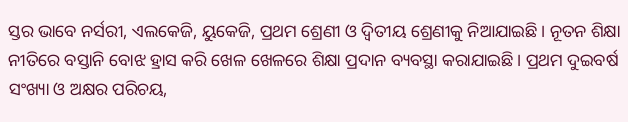ସ୍ତର ଭାବେ ନର୍ସରୀ, ଏଲକେଜି, ୟୁକେଜି, ପ୍ରଥମ ଶ୍ରେଣୀ ଓ ଦ୍ବିତୀୟ ଶ୍ରେଣୀକୁ ନିଆଯାଇଛି। ନୂତନ ଶିକ୍ଷା ନୀତିରେ ବସ୍ତାନି ବୋଝ ହ୍ରାସ କରି ଖେଳ ଖେଳରେ ଶିକ୍ଷା ପ୍ରଦାନ ବ୍ୟବସ୍ଥା କରାଯାଇଛି। ପ୍ରଥମ ଦୁଇବର୍ଷ ସଂଖ୍ୟା ଓ ଅକ୍ଷର ପରିଚୟ,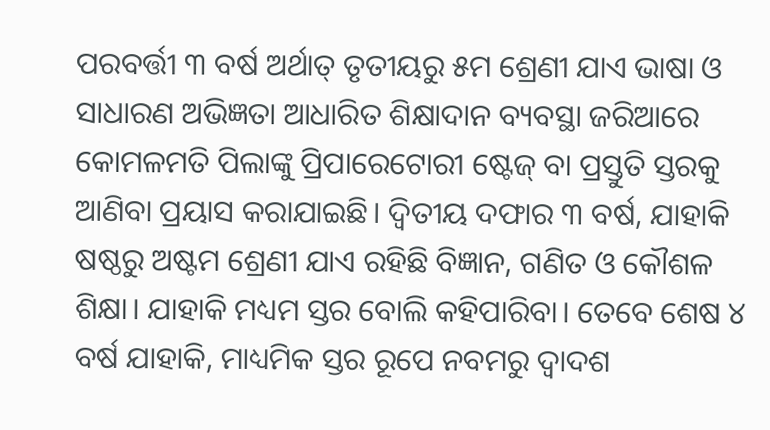ପରବର୍ତ୍ତୀ ୩ ବର୍ଷ ଅର୍ଥାତ୍ ତୃତୀୟରୁ ୫ମ ଶ୍ରେଣୀ ଯାଏ ଭାଷା ଓ ସାଧାରଣ ଅଭିଜ୍ଞତା ଆଧାରିତ ଶିକ୍ଷାଦାନ ବ୍ୟବସ୍ଥା ଜରିଆରେ କୋମଳମତି ପିଲାଙ୍କୁ ପ୍ରିପାରେଟୋରୀ ଷ୍ଟେଜ୍ ବା ପ୍ରସ୍ତୁତି ସ୍ତରକୁ ଆଣିବା ପ୍ରୟାସ କରାଯାଇଛି। ଦ୍ବିତୀୟ ଦଫାର ୩ ବର୍ଷ, ଯାହାକି ଷଷ୍ଠରୁ ଅଷ୍ଟମ ଶ୍ରେଣୀ ଯାଏ ରହିଛି ବିଜ୍ଞାନ, ଗଣିତ ଓ କୌଶଳ ଶିକ୍ଷା। ଯାହାକି ମଧ୍ୟମ ସ୍ତର ବୋଲି କହିପାରିବା। ତେବେ ଶେଷ ୪ ବର୍ଷ ଯାହାକି, ମାଧ୍ୟମିକ ସ୍ତର ରୂପେ ନବମରୁ ଦ୍ବାଦଶ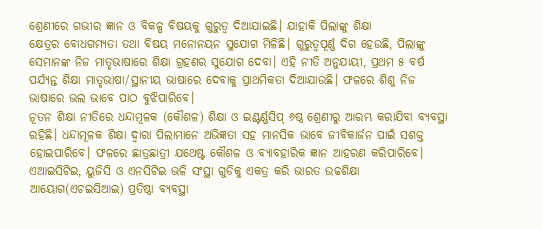ଶ୍ରେଣୀରେ ଗଭୀର ଜ୍ଞାନ ଓ ବିକଳ୍ପ ବିଷୟକୁ ଗୁରୁତ୍ବ ଦିଆଯାଇଛି। ଯାହାକି ପିଲାଙ୍କୁ ଶିକ୍ଷା କ୍ଷେତ୍ରର ‌ବୋଧଗମ୍ୟତା ତଥା ବିଷୟ ମନୋନୟନ ସୁଯୋଗ ମିଳିଛି। ଗୁରୁତ୍ବପୂର୍ଣ୍ଣ ଦିଗ ହେଉଛି, ପିଲାଙ୍କୁ ସେମାନଙ୍କ ନିଜ ମାତୃଭାଷାରେ ଶିକ୍ଷା ଗ୍ରହଣର ସୁଯୋଗ ଦେବା। ଏହି ନୀତି ଅନୁଯାୟୀ, ପ୍ରଥମ ୫ ବର୍ଷ ପର୍ଯ୍ୟନ୍ତ ଶିକ୍ଷା ମାତୃଭାଷା/ସ୍ଥାନୀୟ ଭାଷାରେ ଦେବାକୁ ପ୍ରାଥମିକତା ଦିଆଯାଉଛି। ଫଳରେ ଶିଶୁ ନିଜ ଭାଷାରେ ଭଲ ଭାବେ ପାଠ ବୁଝିପାରିବେ।
ନୂତନ ଶିକ୍ଷା ନୀତିରେ ଧନ୍ଦାମୂଳକ (କୌଶଳ) ଶିକ୍ଷା ଓ ଇଣ୍ଟର୍ଣ୍ଣସିପ୍ ୬ଷ୍ଠ ଶ୍ରେଣୀରୁ ଆରମ୍ଭ କରାଯିବା ବ୍ୟବସ୍ଥା ରହିଛି। ଧନ୍ଦାମୂଳକ ଶିକ୍ଷା ଦ୍ବାରା ପିଲାମାନେ ଅଭିଜ୍ଞତା ସହ ମାନସିକ ଭାବେ ଜୀବିକାର୍ଜନ ପାଇଁ ସଶକ୍ତ ହୋଇପାରିବେ। ଫଳରେ ଛାତ୍ରଛାତ୍ରୀ ଯଥେଷ୍ଟ କୌଶଳ ଓ ବ୍ୟାବହାରିକ ଜ୍ଞାନ ଆହରଣ କରିପାରିବେ। ଏଆଇସିଟିଇ, ୟୁଜିସି ଓ ଏନସିଟିଇ ଭଳି ସଂସ୍ଥା ଗୁଡିକୁ ଏକତ୍ର କରି ଭାରତ ଉଚ୍ଚଶିକ୍ଷା ଆୟୋଗ(ଏଚଇସିଆଇ) ପ୍ରତିଷ୍ଠା ବ୍ୟବସ୍ଥା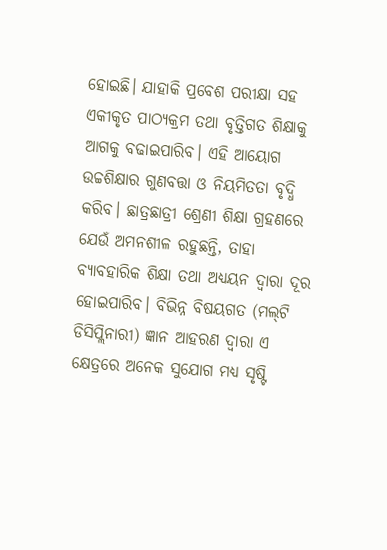ହୋଇଛି। ଯାହାକି ପ୍ରବେଶ ପରୀକ୍ଷା ସହ ଏକୀକୃତ ପାଠ୍ୟକ୍ରମ ତଥା ବୃତ୍ତିଗତ ଶିକ୍ଷାକୁ ଆଗକୁ ବଢାଇପାରିବ। ଏହି ଆୟୋଗ ଉଚ୍ଚଶିକ୍ଷାର ଗୁଣବତ୍ତା ଓ ନିୟମିତତା ବୃଦ୍ଧି କରିବ। ଛାତ୍ରଛାତ୍ରୀ ଶ୍ରେଣୀ ଶିକ୍ଷା ଗ୍ରହଣରେ ଯେଉଁ ଅମନଶୀଳ ରହୁଛନ୍ତି, ତାହା ବ୍ୟାବହାରିକ ଶିକ୍ଷା ତଥା ଅଧ୍ୟୟନ ଦ୍ବାରା ଦୂର ହୋଇପାରିବ। ବିଭିନ୍ନ ବିଷୟଗତ (ମଲ୍‌ଟି ଡିସିପ୍ଲିନାରୀ) ଜ୍ଞାନ ଆହରଣ ଦ୍ବାରା ଏ କ୍ଷେତ୍ରରେ ଅନେକ ସୁଯୋଗ ମଧ୍ୟ ସୃଷ୍ଟି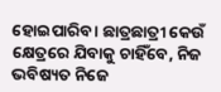ହୋଇପାରିବ। ଛାତ୍ରଛାତ୍ରୀ କେଉଁ କ୍ଷେତ୍ରରେ ଯିବାକୁ ଚାହିଁବେ, ନିଜ ଭବିଷ୍ୟତ ନିଜେ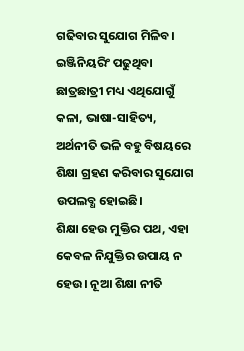ଗଢିବାର ସୁଯୋଗ ମିଳିବ। ଇଞ୍ଜିନିୟରିଂ ପଢୁଥିବା ଛାତ୍ରଛାତ୍ରୀ ମଧ୍ୟ ଏଥିଯୋଗୁଁ କଳା, ଭାଷା-ସାହିତ୍ୟ, ଅର୍ଥନୀତି ଭଳି ବହୁ ବିଷୟରେ ଶିକ୍ଷା ଗ୍ରହଣ କରିବାର ସୁଯୋଗ ଉପଲବ୍ଧ ହୋଇଛି।
ଶିକ୍ଷା ହେଉ ମୁକ୍ତିର ପଥ, ଏହା କେବଳ ନିଯୁକ୍ତିର ଉପାୟ ନ ହେଉ। ନୂଆ ଶିକ୍ଷା ନୀତି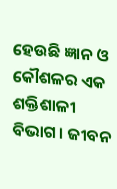ହେଉଛି ଜ୍ଞାନ ଓ କୌଶଳର ଏକ ଶକ୍ତିଶାଳୀ ବିଭାଗ। ଜୀବନ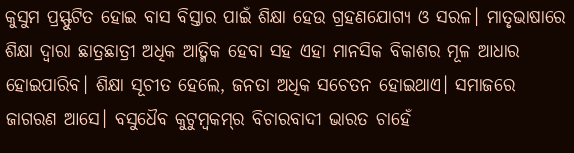କୁସୁମ ପ୍ରସ୍ଫୁଟିତ ହୋଇ ବାସ ବିସ୍ତାର ପାଇଁ ଶିକ୍ଷା ହେଉ ଗ୍ରହଣଯୋଗ୍ୟ ଓ ସରଳ। ମାତୃଭାଷାରେ ଶିକ୍ଷା ଦ୍ବାରା ଛାତ୍ରଛାତ୍ରୀ ଅଧିକ ଆତ୍ମିକ ହେବା ସହ ଏହା ମାନସିକ ବିକାଶର ମୂଳ ଆଧାର ହୋଇପାରିବ। ଶିକ୍ଷା ସୂଚୀତ ହେଲେ, ଜନତା ଅଧିକ ସଚେତନ ହୋଇଥାଏ। ସମାଜରେ ଜାଗରଣ ଆସେ। ବସୁଧୈବ କୁଟୁମ୍ବକମ୍‌ର ବିଚାରବାଦୀ ଭାରତ ଚାହେଁ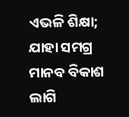ଏଭଳି ଶିକ୍ଷା; ଯାହା ସମଗ୍ର ମାନବ ବିକାଶ ଲାଗି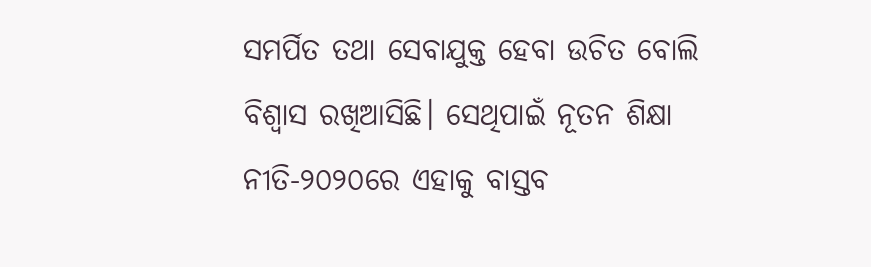ସମର୍ପିତ ତଥା ସେବାଯୁକ୍ତ ହେବା ଉଚିତ ବୋଲି ବିଶ୍ବାସ ରଖିଆସିଛି। ସେଥିପାଇଁ ନୂତନ ଶିକ୍ଷା ନୀତି-୨୦୨୦ରେ ଏହାକୁ ବାସ୍ତବ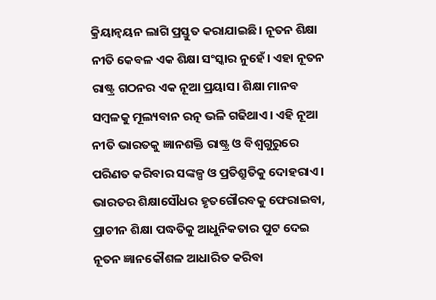କ୍ରିୟାନ୍ବୟନ ଲାଗି ପ୍ରସ୍ତୁତ କରାଯାଇଛି। ନୂତନ ଶିକ୍ଷା ନୀତି କେବଳ ଏକ ଶିକ୍ଷା ସଂସ୍କାର ନୁହେଁ। ଏହା ନୂତନ ରାଷ୍ଟ୍ର ଗଠନର ଏକ ନୂଆ ପ୍ରୟାସ। ଶିକ୍ଷା ମାନବ ସମ୍ବଳକୁ ମୂଲ୍ୟବାନ ରତ୍ନ ଭଳି ଗଢିଥାଏ। ଏହି ନୂଆ ନୀତି ଭାରତକୁ ଜ୍ଞାନଶକ୍ତି ରାଷ୍ଟ୍ର ଓ ବିଶ୍ବଗୁରୁରେ ପରିଣତ କରିବାର ସଙ୍କଳ୍ପ ଓ ପ୍ରତିଶ୍ରୁତିକୁ ଦୋହରାଏ। ଭାରତର ଶିକ୍ଷାସୌଧର ହୃତଗୌରବକୁ ଫେରାଇବା, ପ୍ରାଚୀନ ଶିକ୍ଷା ପଦ୍ଧତିକୁ ଆଧୁନିକତାର ପୁଟ ଦେଇ ନୂତନ ଜ୍ଞାନକୌଶଳ ଆଧାରିତ କରିବା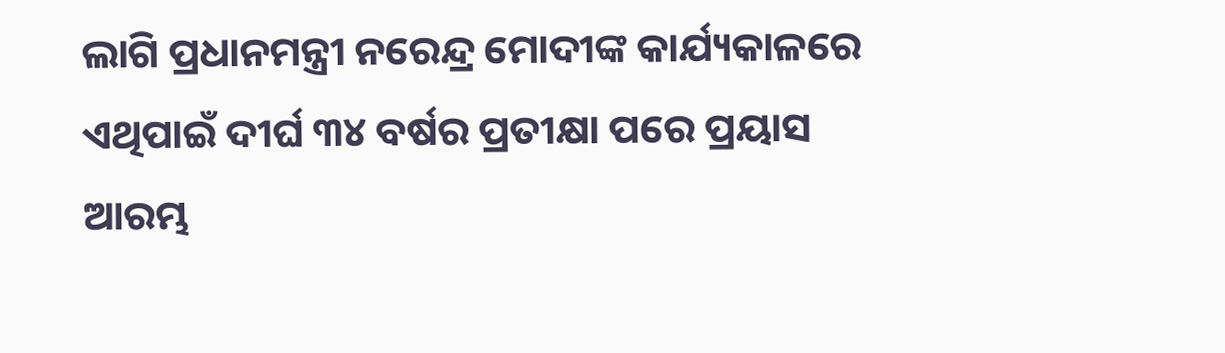ଲାଗି ପ୍ରଧାନମନ୍ତ୍ରୀ ନରେନ୍ଦ୍ର ମୋଦୀଙ୍କ କାର୍ଯ୍ୟକାଳରେ ଏଥିପାଇଁ ଦୀର୍ଘ ୩୪ ବର୍ଷର ପ୍ରତୀକ୍ଷା ପରେ ପ୍ରୟାସ ଆରମ୍ଭ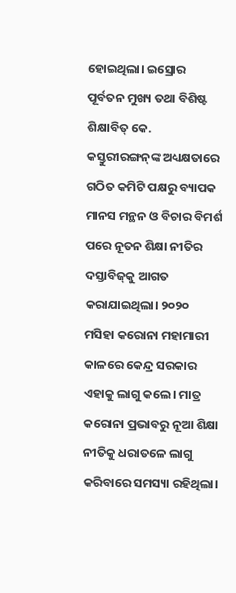ହୋଇଥିଲା। ଇସ୍ରୋର ପୂର୍ବତନ ମୁଖ୍ୟ ତଥା ବିଶିଷ୍ଟ ଶିକ୍ଷାବିତ୍‌ କେ. କସ୍ତୁରୀରଙ୍ଗନ୍‌ଙ୍କ ଅଧ୍ୟକ୍ଷତାରେ ଗଠିତ କମିଟି ପକ୍ଷରୁ ବ୍ୟାପକ ମାନସ ମନ୍ଥନ ଓ ବିଚାର ବିମର୍ଶ ପରେ ନୂତନ ଶିକ୍ଷା ନୀତିର ଦସ୍ତାବିଜ୍‌କୁ ଆଗତ କରାଯାଇଥିଲା। ୨୦୨୦ ମସିହା କରୋନା ମହାମାରୀ କାଳରେ କେନ୍ଦ୍ର ସରକାର ଏହାକୁ ଲାଗୁ କଲେ। ମାତ୍ର କରୋନା ପ୍ରଭାବରୁ ନୂଆ ଶିକ୍ଷା ନୀତିକୁ ଧରାତଳେ ଲାଗୁ କରିବାରେ ସମସ୍ୟା ରହିଥିଲା।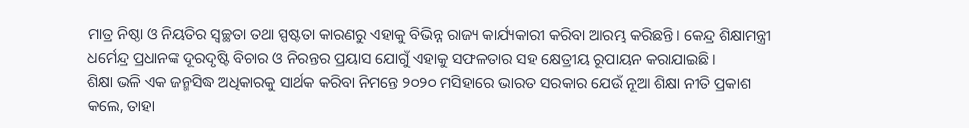ମାତ୍ର ନିଷ୍ଠା ଓ ନିୟତିର ସ୍ବଚ୍ଛତା ତଥା ସ୍ପଷ୍ଟତା କାରଣରୁ ଏହାକୁ ବିଭିନ୍ନ ରାଜ୍ୟ କାର୍ଯ୍ୟକାରୀ କରିବା ଆରମ୍ଭ କରିଛନ୍ତି। କେନ୍ଦ୍ର ଶିକ୍ଷାମନ୍ତ୍ରୀ ଧର୍ମେନ୍ଦ୍ର ପ୍ରଧାନଙ୍କ ଦୂରଦୃଷ୍ଟି ବିଚାର ଓ ନିରନ୍ତର ପ୍ରୟାସ ଯୋଗୁଁ ଏହାକୁ ସଫଳତାର ସହ କ୍ଷେତ୍ରୀୟ ରୂପାୟନ କରାଯାଇଛି।
ଶିକ୍ଷା ଭଳି ଏକ ଜନ୍ମସିଦ୍ଧ ଅଧିକାରକୁ ସାର୍ଥକ କରିବା ନିମନ୍ତେ ୨୦୨୦ ମସିହାରେ ଭାରତ ସରକାର ଯେଉଁ ନୂଆ ଶିକ୍ଷା ନୀତି ପ୍ରକାଶ କଲେ, ତାହା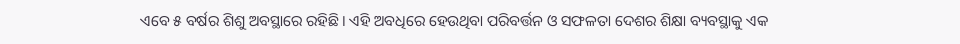ଏବେ ୫ ବର୍ଷର ଶିଶୁ ଅବସ୍ଥାରେ ରହିଛି। ଏହି ଅବଧିରେ ହେଉଥିବା ପରିବର୍ତ୍ତନ ଓ ସଫଳତା ଦେଶର ଶିକ୍ଷା ବ୍ୟବସ୍ଥାକୁ ଏକ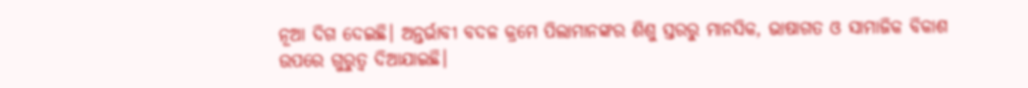ନୂଆ ଦିଗ ଦେଇଛି। ଅନ୍ତର୍ଭାବୀ ବଦଳ କ୍ରମେ ପିଲାମାନଙ୍କର ଶିଶୁ ସ୍ତରରୁ ମାନସିକ, ଭାଷାଗତ ଓ ସାମାଜିକ ବିକାଶ ଉପରେ ଗୁରୁତ୍ୱ ଦିଆଯାଇଛି।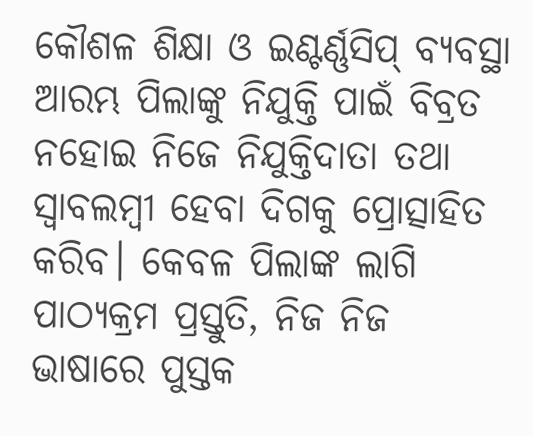କୌଶଳ ଶିକ୍ଷା ଓ ଇଣ୍ଟର୍ଣ୍ଣସିପ୍‌ ବ୍ୟବସ୍ଥା ଆରମ୍ଭ ପିଲାଙ୍କୁ ନିଯୁକ୍ତି ପାଇଁ ବିବ୍ରତ ନହୋଇ ନିଜେ ନିଯୁକ୍ତିଦାତା ତଥା ସ୍ବାବଲମ୍ବୀ ହେବା ଦିଗକୁ ପ୍ରୋତ୍ସାହିତ କରିବ। କେବଳ ପିଲାଙ୍କ ଲାଗି ପାଠ୍ୟକ୍ରମ ପ୍ରସ୍ତୁତି, ନିଜ ନିଜ ଭାଷାରେ ପୁସ୍ତକ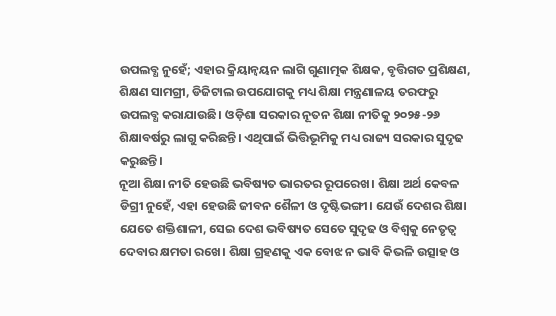ଉପଲବ୍ଧ ନୁହେଁ; ଏହାର କ୍ରିୟାନ୍ବୟନ ଲାଗି ଗୁଣାତ୍ମକ ଶିକ୍ଷକ, ବୃତ୍ତିଗତ ପ୍ରଶିକ୍ଷଣ, ଶିକ୍ଷଣ ସାମଗ୍ରୀ, ଡିଜିଟାଲ ଉପଯୋଗକୁ ମଧ୍ୟ ଶିକ୍ଷା ମନ୍ତ୍ରଣାଳୟ ତରଫରୁ ଉପଲବ୍ଧ କରାଯାଉଛି। ଓଡ଼ିଶା ସରକାର ନୂତନ ଶିକ୍ଷା ନୀତିକୁ ୨୦୨୫-୨୬ ଶିକ୍ଷାବର୍ଷରୁ ଲାଗୁ କରିଛନ୍ତି। ଏଥିପାଇଁ ଭିତ୍ତିଭୂମିକୁ ମଧ୍ୟ ରାଜ୍ୟ ସରକାର ସୁଦୃଢ କରୁଛନ୍ତି।
ନୂଆ ଶିକ୍ଷା ନୀତି ହେଉଛି ଭବିଷ୍ୟତ ଭାରତର ରୂପରେଖ। ଶିକ୍ଷା ଅର୍ଥ କେବଳ ଡିଗ୍ରୀ ନୁହେଁ, ଏହା ହେଉଛି ଜୀବନ ଶୈଳୀ ଓ ଦୃଷ୍ଟିଭଙ୍ଗୀ। ଯେଉଁ ଦେଶର ଶିକ୍ଷା ଯେତେ ଶକ୍ତିଶାଳୀ, ସେଇ ଦେଶ ଭବିଷ୍ୟତ ସେତେ ସୁଦୃଢ ଓ ବିଶ୍ବକୁ ନେତୃତ୍ୱ ଦେବାର କ୍ଷମତା ରଖେ। ଶିକ୍ଷା ଗ୍ରହଣକୁ ଏକ ବୋଝ ନ ଭାବି କିଭଳି ଉତ୍ସାହ ଓ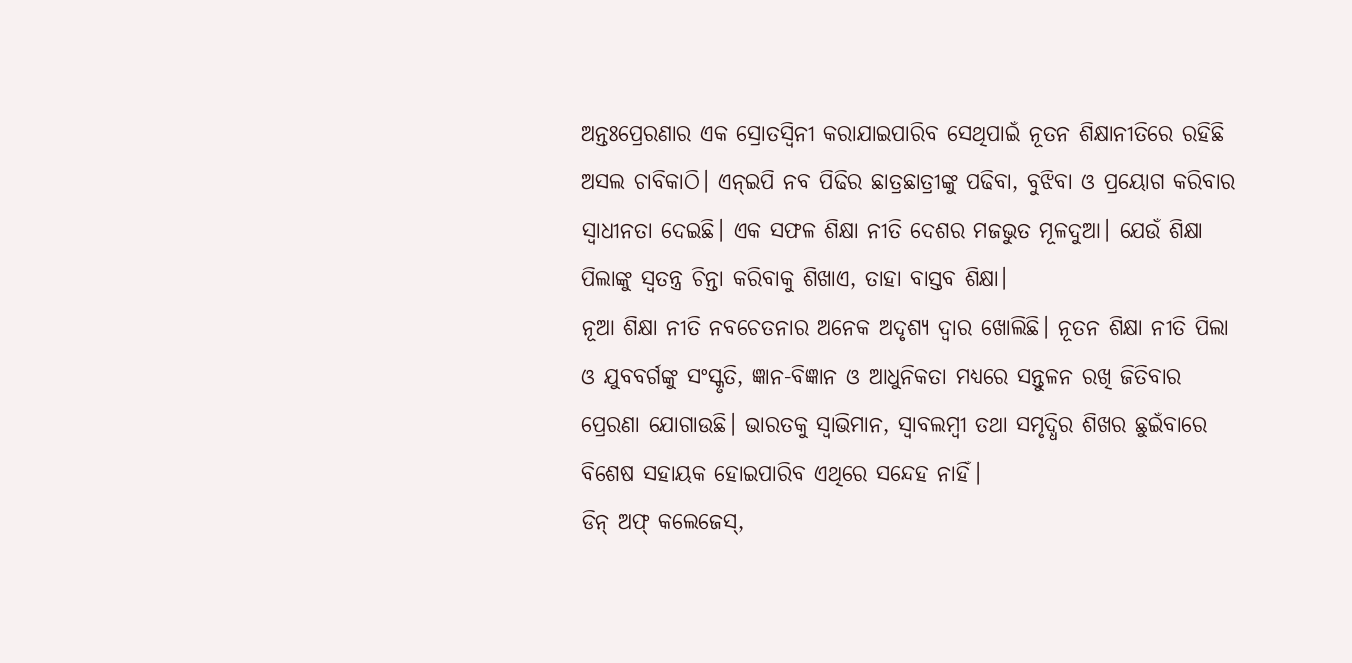ଅନ୍ତଃପ୍ରେରଣାର ଏକ ସ୍ରୋତସ୍ବିନୀ କରାଯାଇପାରିବ ସେଥିପାଇଁ ନୂତନ ଶିକ୍ଷାନୀତିରେ ରହିଛି ଅସଲ ଚାବିକାଠି। ଏନ୍‌ଇପି ନବ ପିଢିର ଛାତ୍ରଛାତ୍ରୀଙ୍କୁ ପଢିବା, ବୁଝିବା ଓ ପ୍ରୟୋଗ କରିବାର ସ୍ୱାଧୀନତା ଦେଇଛି। ଏକ ସଫଳ ଶିକ୍ଷା ନୀତି ଦେଶର ମଜଭୁତ ମୂଳଦୁଆ। ଯେଉଁ ଶିକ୍ଷା ପିଲାଙ୍କୁ ସ୍ବତନ୍ତ୍ର ଚିନ୍ତା କରିବାକୁ ଶିଖାଏ, ତାହା ବାସ୍ତବ ଶିକ୍ଷା।
ନୂଆ ଶିକ୍ଷା ନୀତି ନବଚେତନାର ଅନେକ ଅଦୃଶ୍ୟ ଦ୍ୱାର ଖୋଲିଛି। ନୂତନ ଶିକ୍ଷା ନୀତି ପିଲା ଓ ଯୁବବର୍ଗଙ୍କୁ ସଂସ୍କୃତି, ଜ୍ଞାନ-ବିଜ୍ଞାନ ଓ ଆଧୁନିକତା ମଧ୍ୟରେ ସନ୍ତୁଳନ ରଖି ଜିତିବାର ପ୍ରେରଣା ଯୋଗାଉଛି। ଭାରତକୁ ସ୍ବାଭିମାନ, ସ୍ବାବଲମ୍ବୀ ତଥା ସମୃଦ୍ଧିର ଶିଖର ଛୁଇଁବାରେ ବିଶେଷ ସହାୟକ ହୋଇପାରିବ ଏଥିରେ ସନ୍ଦେହ ନାହିଁ।
ଡିନ୍‌ ଅଫ୍ କଲେଜେସ୍‌,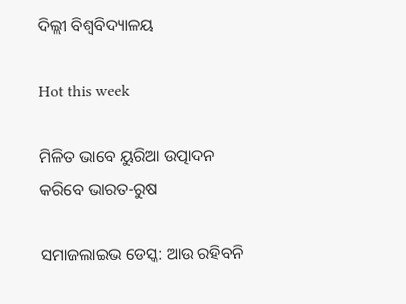ଦିଲ୍ଲୀ ବିଶ୍ବବିଦ୍ୟାଳୟ

Hot this week

ମିଳିତ ଭାବେ ୟୁରିଆ ଉତ୍ପାଦନ କରିବେ ଭାରତ-ରୁଷ

ସମାଜଲାଇଭ ଡେସ୍କ: ଆଉ ରହିବନି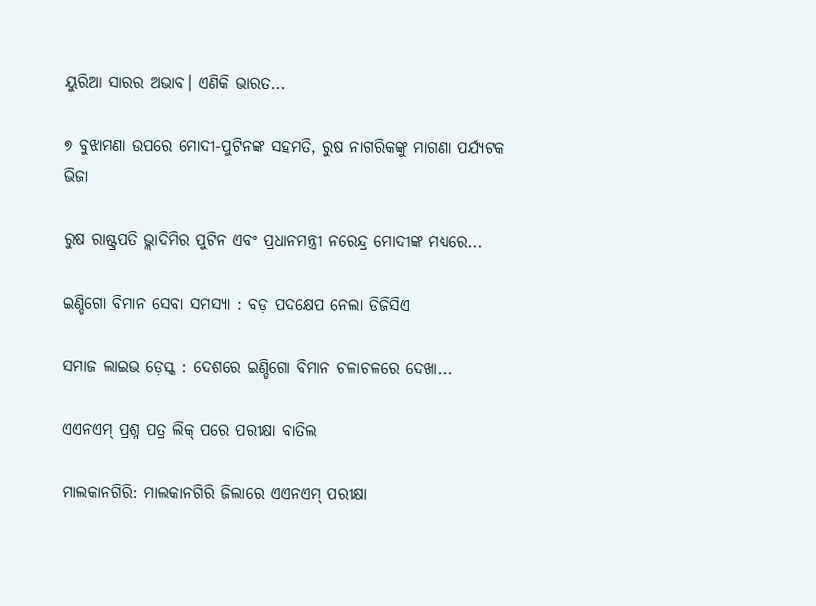ୟୁରିଆ ସାରର ଅଭାବ। ଏଣିକି ଭାରତ...

୭ ବୁଝାମଣା ଉପରେ ମୋଦୀ-ପୁଟିନଙ୍କ ସହମତି, ରୁଷ ନାଗରିକଙ୍କୁ ମାଗଣା ପର୍ଯ୍ୟଟକ ଭିଜା

ରୁଷ ରାଷ୍ଟ୍ରପତି ଭ୍ଲାଦିମିର ପୁଟିନ ଏବଂ ପ୍ରଧାନମନ୍ତ୍ରୀ ନରେନ୍ଦ୍ର ମୋଦୀଙ୍କ ମଧ୍ୟରେ...

ଇଣ୍ଡିଗୋ ବିମାନ ସେବା ସମସ୍ୟା : ବଡ଼ ପଦକ୍ଷେପ ନେଲା ଡିଜିସିଏ

ସମାଜ ଲାଇଭ ଡ଼େସ୍କ : ଦେଶରେ ଇଣ୍ଡିଗୋ ବିମାନ ଚଳାଚଳରେ ଦେଖା...

ଏଏନଏମ୍‌ ପ୍ରଶ୍ନ ପତ୍ର ଲିକ୍‌ ପରେ ପରୀକ୍ଷା ବାତିଲ

ମାଲକାନଗିରି: ମାଲକାନଗିରି ଜିଲାରେ ଏଏନଏମ୍‌ ପରୀକ୍ଷା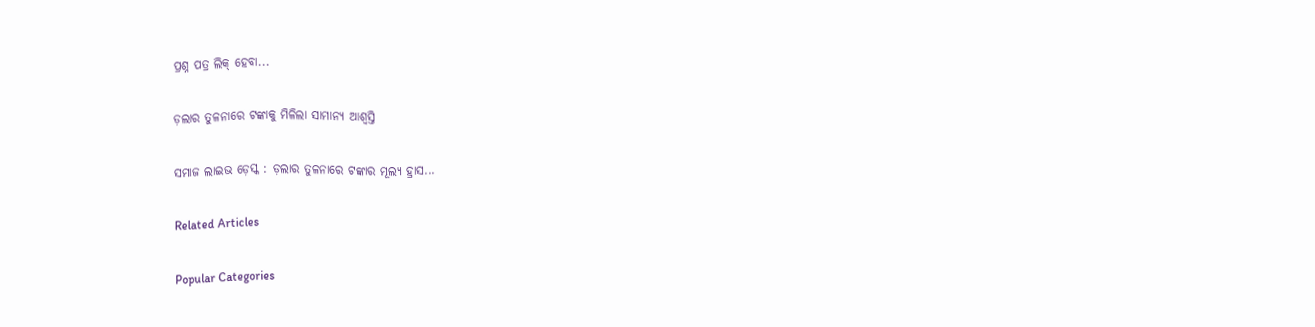ପ୍ରଶ୍ନ ପତ୍ର ଲିକ୍ ହେବା...

ଡ଼ଲାର ତୁଳନାରେ ଟଙ୍କାକୁ ମିଳିଲା ସାମାନ୍ୟ ଆଶ୍ଵସ୍ତି

ସମାଜ ଲାଇଭ ଡ଼େସ୍କ : ଡ଼ଲାର ତୁଳନାରେ ଟଙ୍କାର ମୂଲ୍ୟ ହ୍ରାସ...

Related Articles

Popular Categories